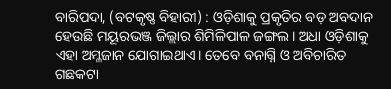ବାରିପଦା, (ବଟକୃଷ୍ଣ ବିହାରୀ) : ଓଡ଼ିଶାକୁ ପ୍ରକୃତିର ବଡ଼ ଅବଦାନ ହେଉଛି ମୟୂରଭଞ୍ଜ ଜିଲ୍ଲାର ଶିମିଳିପାଳ ଜଙ୍ଗଲ। ଅଧା ଓଡ଼ିଶାକୁ ଏହା ଅମ୍ଳଜାନ ଯୋଗାଇଥାଏ। ତେବେ ବନାଗ୍ନି ଓ ଅବିଚାରିତ ଗଛକଟା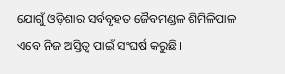ଯୋଗୁଁ ଓଡ଼ିଶାର ସର୍ବବୃହତ ଜୈବମଣ୍ଡଳ ଶିମିଳିପାଳ ଏବେ ନିଜ ଅସ୍ତିତ୍ବ ପାଇଁ ସଂଘର୍ଷ କରୁଛି।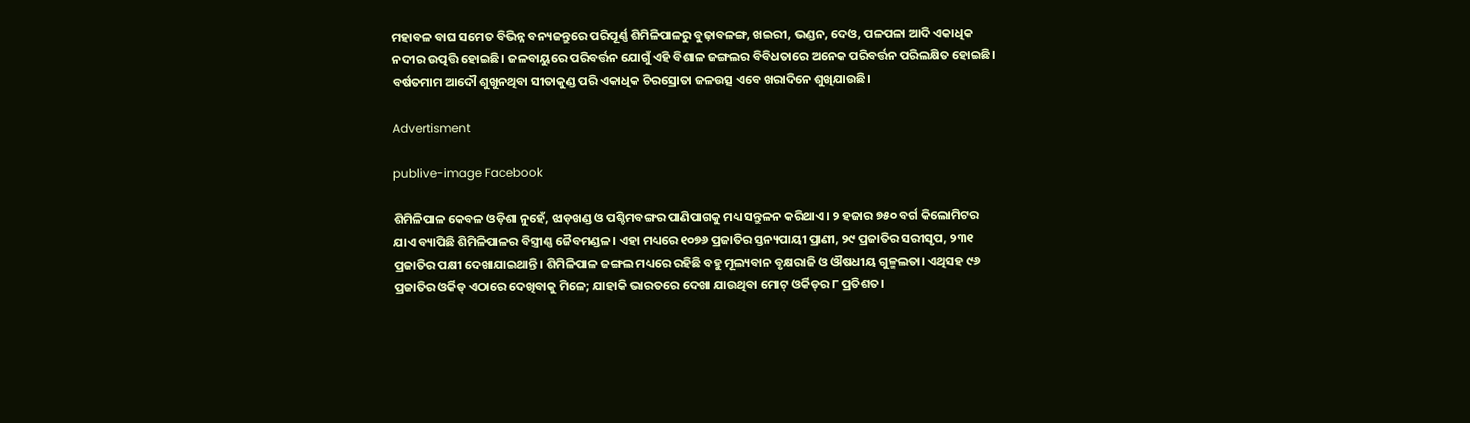ମହାବଳ ବାଘ ସମେତ ବିଭିନ୍ନ ବନ୍ୟଜନ୍ତୁରେ ପରିପୂର୍ଣ୍ଣ ଶିମିଳିପାଳରୁ ବୁଢ଼ାବଳଙ୍ଗ, ଖଇରୀ, ଭଣ୍ଡନ, ଦେଓ, ପଳପଳା ଆଦି ଏକାଧିକ ନଦୀର ଉତ୍ପତ୍ତି ହୋଇଛି। ଜଳବାୟୁରେ ପରିବର୍ତ୍ତନ ଯୋଗୁଁ ଏହି ବିଶାଳ ଜଙ୍ଗଲର ବିବିଧତାରେ ଅନେକ ପରିବର୍ତ୍ତନ ପରିଲକ୍ଷିତ ହୋଇଛି। ବର୍ଷତମାମ ଆଦୌ ଶୁଖୁନଥିବା ସୀତାକୁଣ୍ଡ ପରି ଏକାଧିକ ଚିରସ୍ରୋତା ଜଳଉତ୍ସ ଏବେ ଖରାଦିନେ ଶୁଖିଯାଉଛି।

Advertisment

publive-image Facebook

ଶିମିଳିପାଳ କେବଳ ଓଡ଼ିଶା ନୁହେଁ, ଝାଡ଼ଖଣ୍ଡ ଓ ପଶ୍ଚିମବଙ୍ଗର ପାଣିପାଗକୁ ମଧ୍ୟ ସନ୍ତୁଳନ କରିଥାଏ। ୨ ହଜାର ୭୫୦ ବର୍ଗ କିଲୋମିଟର ଯାଏ ବ୍ୟାପିଛି ଶିମିଳିପାଳର ବିସ୍ତ୍ରୀଣ୍ଣ ଜୈବମଣ୍ଡଳ। ଏହା ମଧ୍ୟରେ ୧୦୭୬ ପ୍ରଜାତିର ସ୍ତନ୍ୟପାୟୀ ପ୍ରାଣୀ, ୨୯ ପ୍ରଜାତିର ସରୀସୃପ, ୨୩୧ ପ୍ରଜାତିର ପକ୍ଷୀ ଦେଖାଯାଇଥାନ୍ତି। ଶିମିଳିପାଳ ଜଙ୍ଗଲ ମଧ୍ୟରେ ରହିଛି ବହୁ ମୂଲ୍ୟବାନ ବୃକ୍ଷରାଜି ଓ ଔଷଧୀୟ ଗୁଳ୍ମଲତା। ଏଥିସହ ୯୬ ପ୍ରଜାତିର ଓର୍କିଡ୍‌ ଏଠାରେ ଦେଖିବାକୁ ମିଳେ; ଯାହାକି ଭାରତରେ ଦେଖା ଯାଉଥିବା ମୋଟ୍‌ ଓର୍କିଡ୍‌ର ୮ ପ୍ରତିଶତ।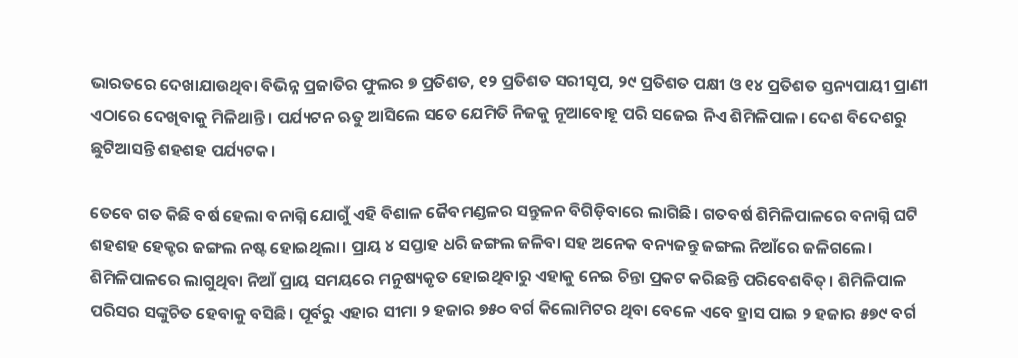ଭାରତରେ ଦେଖାଯାଉଥିବା ବିଭିନ୍ନ ପ୍ରଜାତିର ଫୁଲର ୭ ପ୍ରତିଶତ, ୧୨ ପ୍ରତିଶତ ସରୀସୃପ, ୨୯ ପ୍ରତିଶତ ପକ୍ଷୀ ଓ ୧୪ ପ୍ରତିଶତ ସ୍ତନ୍ୟପାୟୀ ପ୍ରାଣୀ ଏଠାରେ ଦେଖିବାକୁ ମିଳିଥାନ୍ତି। ପର୍ଯ୍ୟଟନ ଋତୁ ଆସିଲେ ସତେ ଯେମିତି ନିଜକୁ ନୂଆବୋହୂ ପରି ସଜେଇ ନିଏ ଶିମିଳିପାଳ। ଦେଶ ବିଦେଶରୁ ଛୁଟିଆସନ୍ତି ଶହଶହ ପର୍ଯ୍ୟଟକ।

ତେବେ ଗତ କିଛି ବର୍ଷ ହେଲା ବନାଗ୍ନି ଯୋଗୁଁ ଏହି ବିଶାଳ ଜୈବମଣ୍ଡଳର ସନ୍ତୁଳନ ବିଗିଡ଼ିବାରେ ଲାଗିଛି। ଗତବର୍ଷ ଶିମିଳିପାଳରେ ବନାଗ୍ନି ଘଟି ଶହଶହ ହେକ୍ଟର ଜଙ୍ଗଲ ନଷ୍ଟ ହୋଇଥିଲା। ପ୍ରାୟ ୪ ସପ୍ତାହ ଧରି ଜଙ୍ଗଲ ଜଳିବା ସହ ଅନେକ ବନ୍ୟଜନ୍ତୁ ଜଙ୍ଗଲ ନିଆଁ‌ରେ ଜଳିଗଲେ। ଶିମିଳିପାଳରେ ଲାଗୁଥିବା ନିଆଁ ପ୍ରାୟ ସମୟରେ ମନୁଷ୍ୟକୃତ ହୋଇଥିବାରୁ ଏହାକୁ ନେଇ ଚିନ୍ତା ପ୍ରକଟ କରିଛନ୍ତି ପରିବେଶବିତ୍‌। ଶିମିଳିପାଳ ପରିସର ସଙ୍କୁଚିତ ହେବାକୁ ବସିଛି। ପୂର୍ବରୁ ଏହାର ସୀମା ୨ ହଜାର ୭୫୦ ବର୍ଗ କିଲୋମିଟର ଥିବା ବେଳେ ଏବେ ହ୍ରାସ ପାଇ ୨ ହଜାର ୫୭୯ ବର୍ଗ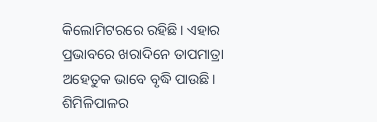କିଲୋମିଟରରେ ରହିଛି। ଏହାର ପ୍ରଭାବରେ ଖରାଦିନେ ତାପମାତ୍ରା ଅହେତୁକ ଭାବେ ବୃଦ୍ଧି ପାଉଛି। ଶିମିଳିପାଳର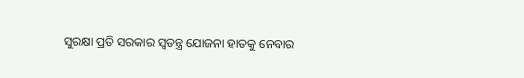ସୁରକ୍ଷା ପ୍ରତି ସରକାର ସ୍ବତନ୍ତ୍ର ଯୋଜନା ହାତକୁ ନେବାର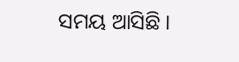ସମୟ ଆସିଛି।